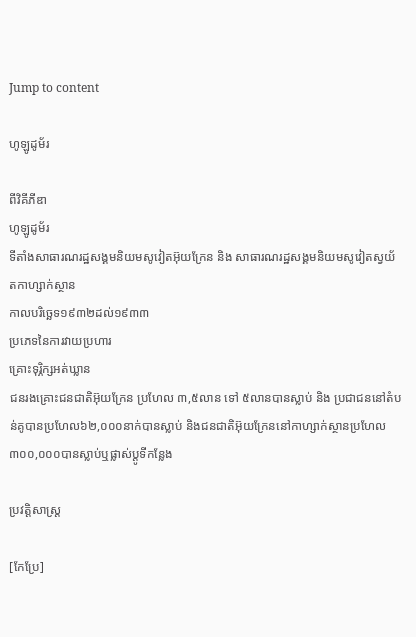Jump to content

ហូឡូដូម័រ

ពីវិគីភីឌា
ហូឡូដូម័រ
ទីតាំងសាធារណរដ្ឋសង្គមនិយមសូវៀតអ៊ុយក្រែន និង សាធារណរដ្ឋសង្គមនិយមសូវៀតស្វយ័តកាហ្សាក់ស្ថាន
កាលបរិច្ឆេទ១៩៣២ដល់១៩៣៣
ប្រភេទនៃការវាយប្រហារ
គ្រោះទុរ្ភិក្សអត់ឃ្លាន
ជនរងគ្រោះជនជាតិអ៊ុយក្រែន ប្រហែល ៣,៥លាន ទៅ ៥លានបានស្លាប់ និង ប្រជាជននៅតំបន់គូបានប្រហែល៦២,០០០នាក់បានស្លាប់ និងជនជាតិអ៊ុយក្រែននៅកាហ្សាក់ស្ថានប្រហែល៣០០,០០០បានស្លាប់ឬផ្លាស់ប្ដូទីកន្លែង

ប្រវត្តិសាស្រ្ត

[កែប្រែ]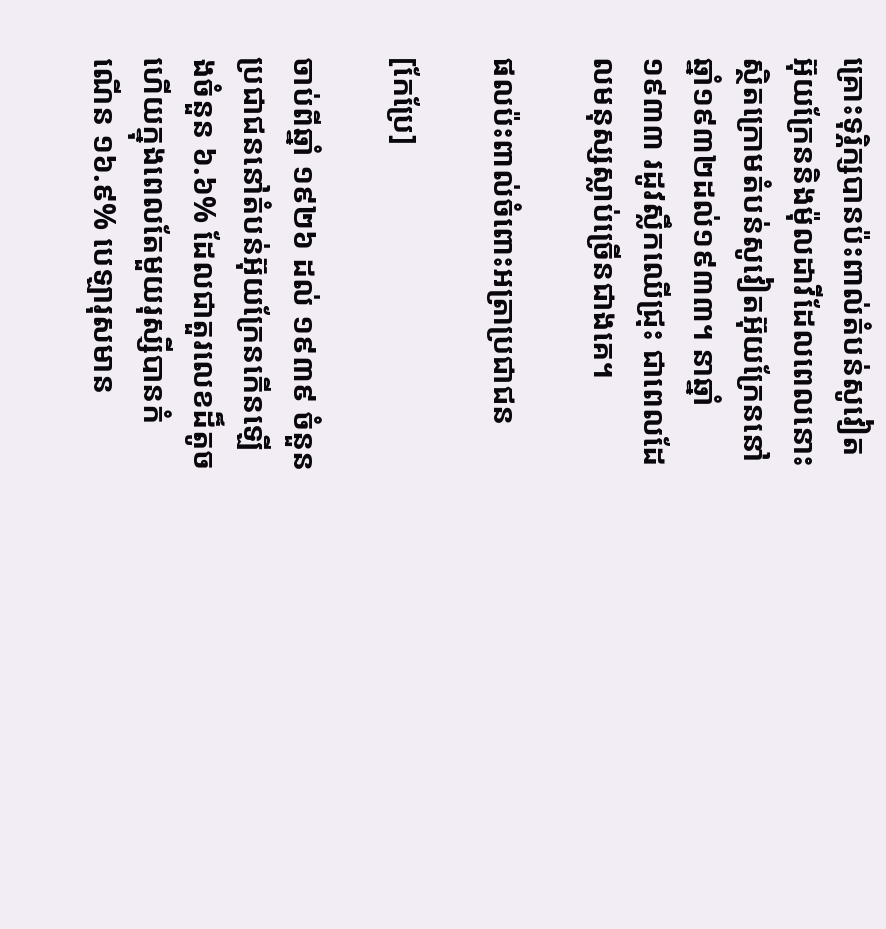គ្រោះទុរ្ភិក្សបានប៉ះពាល់តំបន់សូវៀតអ៊ុយក្រែននិងម៉ុលដាវីដែលពេលនោះស្ថិតក្រោមតំបន់សូវៀតអ៊ុយក្រែននៅឆ្នាំ១៩៣២ដល់១៩៣៣។ នាឆ្នាំ១៩៣៣ រដូវស្លឹកឈើជ្រុះ ជាពេលដែលមនុស្សស្លាប់ច្រើនជាងគេ។

ផលប៉ះពាល់ចំពោះអត្រាប្រជាជន

[កែប្រែ]

ចាប់ពីឆ្នាំ ១៩២៦ ដល់ ១៩៣៩ ចំនួនប្រជាជននៅតំបន់អ៊ុយក្រែនកើនឡើងចំនួន ៦.៦% ដែលជាតួរលេខដ៏តូច ហើយក្នុងពេលតែមួយរុស្សីបានកំណើន ១៦.៩% បេឡារុសមាន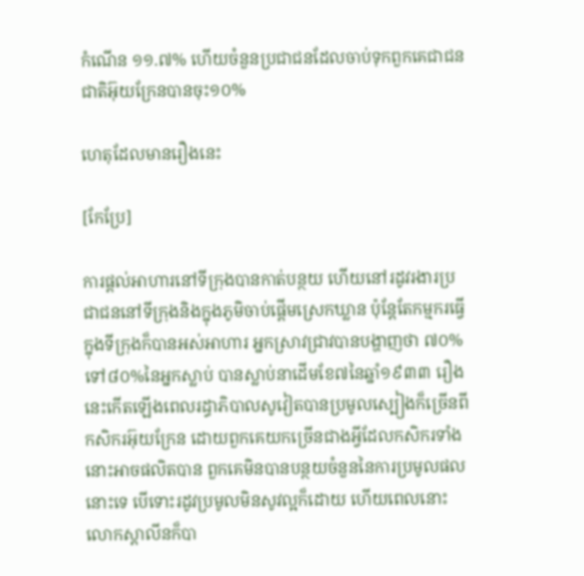កំណើន ១១.៧% ហើយចំនួនប្រជាជនដែលចាប់ទុកពួកគេជាជនជាតិអ៊ុយក្រែនបានចុះ១០%

ហេតុដែលមានរឿងនេះ

[កែប្រែ]

ការផ្ដល់អាហារនៅទីក្រុងបានកាត់បន្ថយ ហើយនៅរដូវរងារប្រជាជននៅទីក្រុងនិងក្នុងភូមិចាប់ផ្ដើមស្រេកឃ្លាន ប៉ុន្តែតែកម្មករធ្វើក្នុងទីក្រុងក៏បានអស់អាហារ អ្នកស្រាវជ្រាវបានបង្ហាញថា ៧០%ទៅ៨០%នៃអ្នកស្លាប់ បានស្លាប់នាដើមខែ៧នៃឆ្នាំ១៩៣៣ រឿងនេះកើតឡើងពេលរដ្ធាភិបាលសូវៀតបានប្រមូលស្បៀងក៏ច្រើនពីកសិករអ៊ុយក្រែន ដោយពួកគេយកច្រើនជាងអ្វីដែលកសិករទាំងនោះអាចផលិតបាន ពួកគេមិនបានបន្ថយចំនួននៃការប្រមូលផលនោះទេ បើទោះរដូវប្រមូលមិនសូវល្អក៏ដោយ ហើយពេលនោះលោកស្ដាលីនក៏បា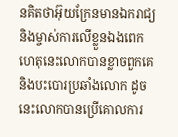នគិតថាអ៊ុយក្រែនមានឯករាជ្យនិងម្ចាស់ការលើខ្លួនឯងពេក ហេតុនេះលោកបានខ្លាចពួកគេនិងបះបោរប្រឆាំងលោក ដូចនេះលោកបានប្រើគោលការ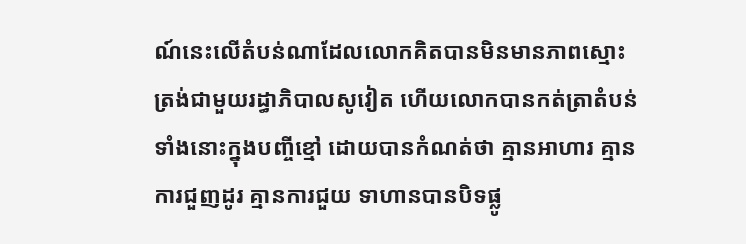ណ៍នេះលើតំបន់ណាដែលលោកគិតបានមិនមានភាពស្មោះត្រង់ជាមួយរដ្ធាភិបាលសូវៀត ហើយលោកបានកត់ត្រាតំបន់ទាំងនោះក្នុងបញ្ចីខ្មៅ ដោយបានកំណត់ថា គ្មានអាហារ គ្មានការជួញដូរ គ្មានការជួយ ទាហានបានបិទផ្លូ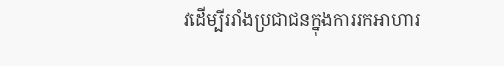វដើម្បីររាំងប្រជាជនក្នុងការរកអាហារ